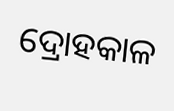ଦ୍ରୋହକାଳ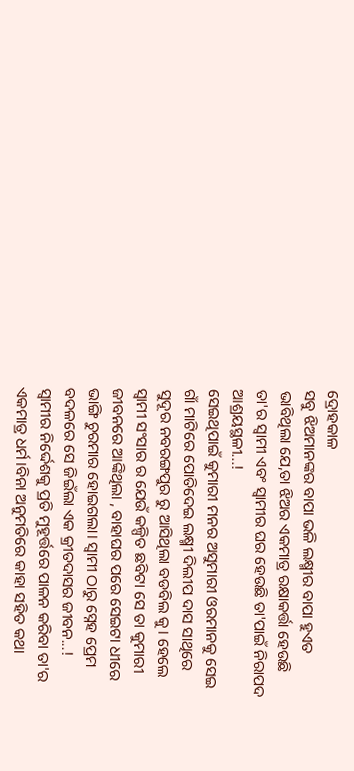ଦ୍ରୋହକାଳ
ସବୁ ଝିଅମାନଙ୍କର ବାପା ଭଳି ଲକ୍ଷ୍ମୀର ବାପା ହୁଏତ ଭାବିଥିଲା ଯେ,ତା ଝିଅର ଏକମାତ୍ର ରକ୍ଷାକର୍ତ୍ତା ହେଉଛି ତା'ର ସ୍ବାମୀ ଏବଂ ସ୍ବାମୀର ଘର ହେଉଛି ତା'ପାଇଁ ନିରାପଦ ଆଶ୍ରୟସ୍ଥଳୀ...!
ସେଇଥିପାଇଁ କୁମାରୀ ମନର ଅସୁମାରୀ ଓରମାନକୁ ସେଇ ଗାଁ ମାଟିରେ ପୋତିଦେଇ ଲକ୍ଷ୍ମୀ ଦିଲୀପ ଦାସ ସାଥିରେ ସୁଦୂର ନବରଙ୍ଗପୁର ରୁ ଆସିଥିଲା ବଡବିଲ କୁ। ହେଲେ ସ୍ବାମୀ ସଂସାର ର ଯେଉଁ କଳ୍ପିତ ଛବିଟା ସେ ତା କୁମାରୀ ଜୀବନରେ ଆଙ୍କିଥିଲା , ବାହାଘର ପରେ ସେଇଟା ଧୀରେ ଭାଙ୍ଗି ଚୁରମାର ହୋଇଗଲା। ସ୍ବାମୀ ଠାରୁ ସ୍ନେହ ପ୍ରେମ ବଦଳରେ ସେ ଜିଇଁଲା ଏକ କ୍ରୀତଦାସର ଜୀବନ...!
ସ୍ବାମୀର ନିର୍ଦ୍ଦେଶକୁ ପ୍ରତି ମୁହୂର୍ତ୍ତରେ ପାଳନ କରିବା ତା'ର ଏକମାତ୍ର ଧର୍ମ।ବିନା ଅନୁମତିରେ କାହା ସହିତ କଥା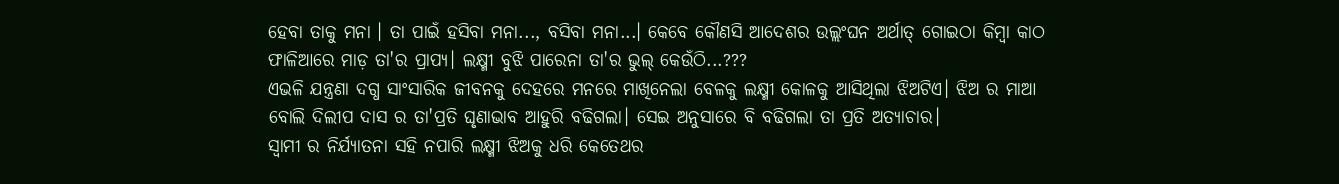ହେବା ତାକୁ ମନା । ତା ପାଇଁ ହସିବା ମନା..., ବସିବା ମନା...। କେବେ କୌଣସି ଆଦେଶର ଉଲ୍ଲଂଘନ ଅର୍ଥାତ୍ ଗୋଇଠା କିମ୍ବା କାଠ ଫାଳିଆରେ ମାଡ଼ ତା'ର ପ୍ରାପ୍ୟ। ଲକ୍ଷ୍ମୀ ବୁଝି ପାରେନା ତା'ର ଭୁଲ୍ କେଉଁଠି...???
ଏଭଳି ଯନ୍ତ୍ରଣା ଦଗ୍ଧ ସାଂସାରିକ ଜୀବନକୁ ଦେହରେ ମନରେ ମାଖିନେଲା ବେଳକୁ ଲକ୍ଷ୍ମୀ କୋଳକୁ ଆସିଥିଲା ଝିଅଟିଏ। ଝିଅ ର ମାଆ ବୋଲି ଦିଲୀପ ଦାସ ର ତା'ପ୍ରତି ଘୃଣାଭାବ ଆହୁରି ବଢିଗଲା। ସେଇ ଅନୁସାରେ ବି ବଢିଗଲା ତା ପ୍ରତି ଅତ୍ୟାଚାର।
ସ୍ବାମୀ ର ନିର୍ଯ୍ୟାତନା ସହି ନପାରି ଲକ୍ଷ୍ମୀ ଝିଅକୁ ଧରି କେତେଥର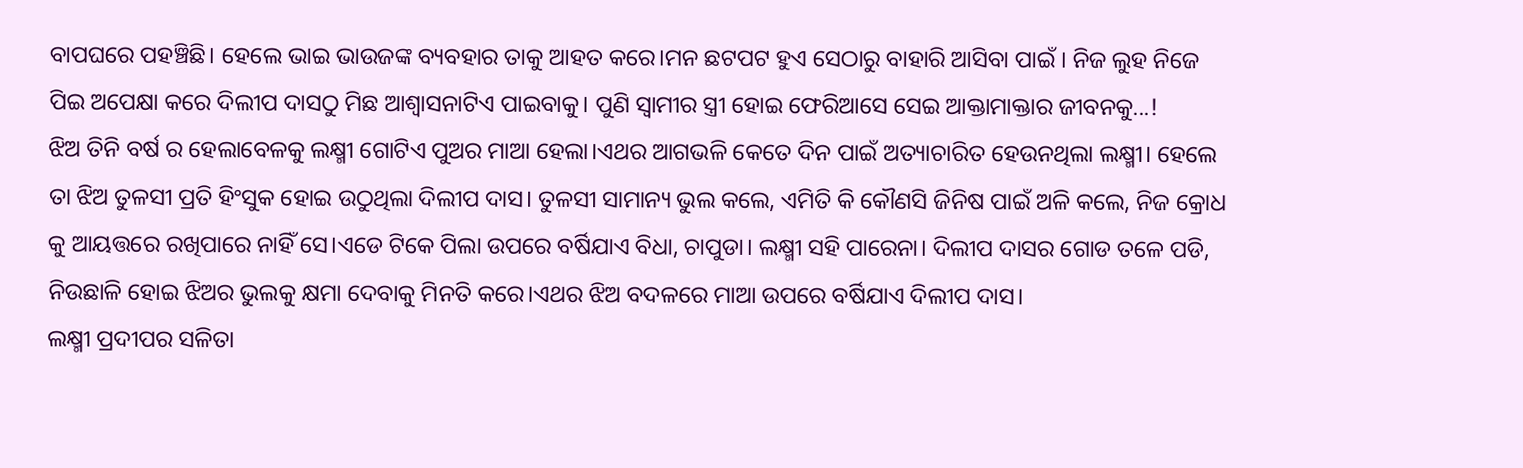ବାପଘରେ ପହଞ୍ଚିଛି। ହେଲେ ଭାଇ ଭାଉଜଙ୍କ ବ୍ୟବହାର ତାକୁ ଆହତ କରେ।ମନ ଛଟପଟ ହୁଏ ସେଠାରୁ ବାହାରି ଆସିବା ପାଇଁ । ନିଜ ଲୁହ ନିଜେ ପିଇ ଅପେକ୍ଷା କରେ ଦିଲୀପ ଦାସଠୁ ମିଛ ଆଶ୍ୱାସନାଟିଏ ପାଇବାକୁ। ପୁଣି ସ୍ବାମୀର ସ୍ତ୍ରୀ ହୋଇ ଫେରିଆସେ ସେଇ ଆକ୍ତାମାକ୍ତାର ଜୀବନକୁ...!
ଝିଅ ତିନି ବର୍ଷ ର ହେଲାବେଳକୁ ଲକ୍ଷ୍ମୀ ଗୋଟିଏ ପୁଅର ମାଆ ହେଲା।ଏଥର ଆଗଭଳି କେତେ ଦିନ ପାଇଁ ଅତ୍ୟାଚାରିତ ହେଉନଥିଲା ଲକ୍ଷ୍ମୀ। ହେଲେ ତା ଝିଅ ତୁଳସୀ ପ୍ରତି ହିଂସୁକ ହୋଇ ଉଠୁଥିଲା ଦିଲୀପ ଦାସ। ତୁଳସୀ ସାମାନ୍ୟ ଭୁଲ କଲେ, ଏମିତି କି କୌଣସି ଜିନିଷ ପାଇଁ ଅଳି କଲେ, ନିଜ କ୍ରୋଧ କୁ ଆୟତ୍ତରେ ରଖିପାରେ ନାହିଁ ସେ।ଏଡେ ଟିକେ ପିଲା ଉପରେ ବର୍ଷିଯାଏ ବିଧା, ଚାପୁଡା। ଲକ୍ଷ୍ମୀ ସହି ପାରେନା। ଦିଲୀପ ଦାସର ଗୋଡ ତଳେ ପଡି, ନିଉଛାଳି ହୋଇ ଝିଅର ଭୁଲକୁ କ୍ଷମା ଦେବାକୁ ମିନତି କରେ।ଏଥର ଝିଅ ବଦଳରେ ମାଆ ଉପରେ ବର୍ଷିଯାଏ ଦିଲୀପ ଦାସ।
ଲକ୍ଷ୍ମୀ ପ୍ରଦୀପର ସଳିତା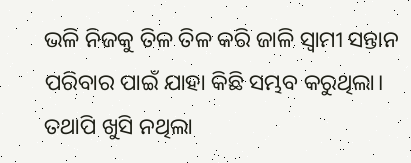ଭଳି ନିଜକୁ ତିଳ ତିଳ କରି ଜାଳି ସ୍ବାମୀ ସନ୍ତାନ ପରିବାର ପାଇଁ ଯାହା କିଛି ସମ୍ଭବ କରୁଥିଲା। ତଥାପି ଖୁସି ନଥିଲା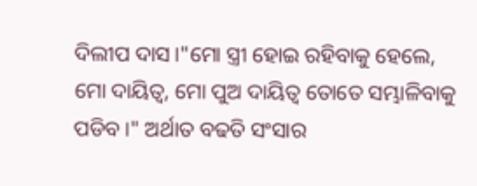ଦିଲୀପ ଦାସ।"ମୋ ସ୍ତ୍ରୀ ହୋଇ ରହିବାକୁ ହେଲେ, ମୋ ଦାୟିତ୍ଵ, ମୋ ପୁଅ ଦାୟିତ୍ଵ ତୋତେ ସମ୍ଭାଳିବାକୁ ପଡିବ।" ଅର୍ଥାତ ବଢତି ସଂସାର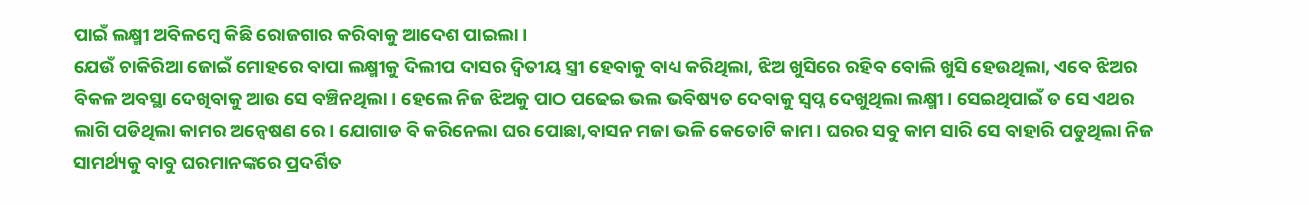ପାଇଁ ଲକ୍ଷ୍ମୀ ଅବିଳମ୍ବେ କିଛି ରୋଜଗାର କରିବାକୁ ଆଦେଶ ପାଇଲା।
ଯେଉଁ ଚାକିରିଆ ଜୋଇଁ ମୋହରେ ବାପା ଲକ୍ଷ୍ମୀକୁ ଦିଲୀପ ଦାସର ଦ୍ବିତୀୟ ସ୍ତ୍ରୀ ହେବାକୁ ବାଧ୍ୟ କରିଥିଲା, ଝିଅ ଖୁସିରେ ରହିବ ବୋଲି ଖୁସି ହେଉଥିଲା, ଏବେ ଝିଅର ବିକଳ ଅବସ୍ଥା ଦେଖିବାକୁ ଆଉ ସେ ବଞ୍ଚିନଥିଲା। ହେଲେ ନିଜ ଝିଅକୁ ପାଠ ପଢେଇ ଭଲ ଭବିଷ୍ୟତ ଦେବାକୁ ସ୍ବପ୍ନ ଦେଖୁଥିଲା ଲକ୍ଷ୍ମୀ। ସେଇଥିପାଇଁ ତ ସେ ଏଥର ଲାଗି ପଡିଥିଲା କାମର ଅନ୍ବେଷଣ ରେ। ଯୋଗାଡ ବି କରିନେଲା ଘର ପୋଛା,ବାସନ ମଜା ଭଳି କେତୋଟି କାମ। ଘରର ସବୁ କାମ ସାରି ସେ ବାହାରି ପଡୁଥିଲା ନିଜ ସାମର୍ଥ୍ୟକୁ ବାବୁ ଘରମାନଙ୍କରେ ପ୍ରଦର୍ଶିତ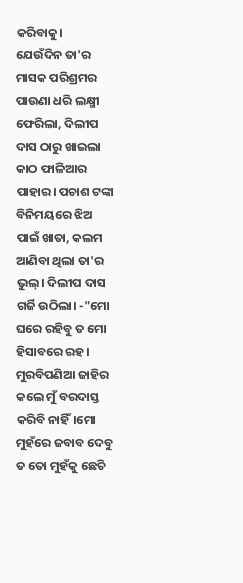କରିବାକୁ।
ଯେଉଁଦିନ ତା'ର ମାସକ ପରିଶ୍ରମର ପାଉଣା ଧରି ଲକ୍ଷ୍ମୀ ଫେରିଲା, ଦିଲୀପ ଦାସ ଠାରୁ ଖାଇଲା କାଠ ଫାଳିଆର ପାହାର। ପଚାଶ ଟଙ୍କା ବିନିମୟରେ ଝିଅ ପାଇଁ ଖାତା, କଲମ ଆଣିବା ଥିଲା ତା'ର ଭୁଲ୍। ଦିଲୀପ ଦାସ ଗର୍ଜି ଉଠିଲା। -"ମୋ ଘରେ ରହିବୁ ତ ମୋ ହିସାବରେ ରହ। ମୁରବିପଣିଆ ଜାହିର କଲେ ମୁଁ ବରଦାସ୍ତ କରିବି ନାହିଁ।ମୋ ମୁହଁରେ ଜବାବ ଦେବୁ ତ ତୋ ମୁହଁକୁ ଛେଚି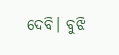ଦେବି। ବୁଝି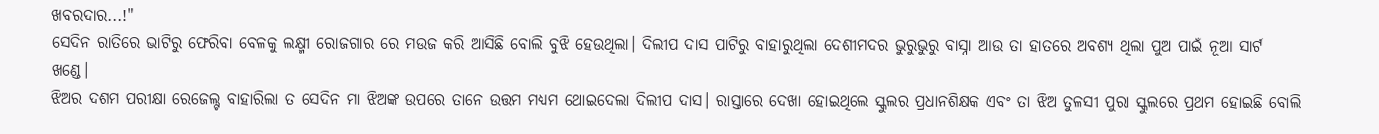ଖବରଦାର...!"
ସେଦିନ ରାତିରେ ଭାଟିରୁ ଫେରିବା ବେଳକୁ ଲକ୍ଷ୍ମୀ ରୋଜଗାର ରେ ମଉଜ କରି ଆସିଛି ବୋଲି ବୁଝି ହେଉଥିଲା। ଦିଲୀପ ଦାସ ପାଟିରୁ ବାହାରୁଥିଲା ଦେଶୀମଦର ଭୁରୁଭୁରୁ ବାସ୍ନା ଆଉ ତା ହାତରେ ଅବଶ୍ୟ ଥିଲା ପୁଅ ପାଇଁ ନୂଆ ସାର୍ଟ ଖଣ୍ଡେ।
ଝିଅର ଦଶମ ପରୀକ୍ଷା ରେଜେଲ୍ଟ ବାହାରିଲା ତ ସେଦିନ ମା ଝିଅଙ୍କ ଉପରେ ତାନେ ଉତ୍ତମ ମଧ୍ୟମ ଥୋଇଦେଲା ଦିଲୀପ ଦାସ। ରାସ୍ତାରେ ଦେଖା ହୋଇଥିଲେ ସ୍କୁଲର ପ୍ରଧାନଶିକ୍ଷକ ଏବଂ ତା ଝିଅ ତୁଳସୀ ପୁରା ସ୍କୁଲରେ ପ୍ରଥମ ହୋଇଛି ବୋଲି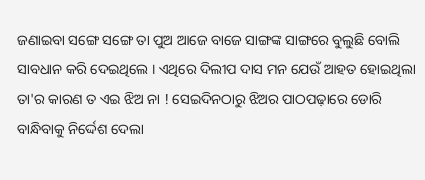ଜଣାଇବା ସଙ୍ଗେ ସଙ୍ଗେ ତା ପୁଅ ଆଜେ ବାଜେ ସାଙ୍ଗଙ୍କ ସାଙ୍ଗରେ ବୁଲୁଛି ବୋଲି ସାବଧାନ କରି ଦେଇଥିଲେ । ଏଥିରେ ଦିଲୀପ ଦାସ ମନ ଯେଉଁ ଆହତ ହୋଇଥିଲା ତା'ର କାରଣ ତ ଏଇ ଝିଅ ନା ! ସେଇଦିନଠାରୁ ଝିଅର ପାଠପଢ଼ାରେ ଡୋରି ବାନ୍ଧିବାକୁ ନିର୍ଦ୍ଦେଶ ଦେଲା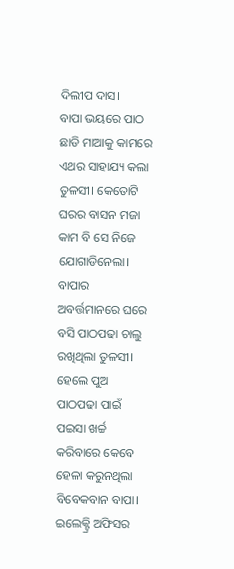ଦିଲୀପ ଦାସ।
ବାପା ଭୟରେ ପାଠ ଛାଡି ମାଆକୁ କାମରେ ଏଥର ସାହାଯ୍ୟ କଲା ତୁଳସୀ। କେତୋଟି ଘରର ବାସନ ମଜା କାମ ବି ସେ ନିଜେ ଯୋଗାଡିନେଲା। ବାପାର ଅବର୍ତ୍ତମାନରେ ଘରେ ବସି ପାଠପଢା ଚାଲୁ ରଖିଥିଲା ତୁଳସୀ। ହେଲେ ପୁଅ ପାଠପଢା ପାଇଁ ପଇସା ଖର୍ଚ୍ଚ କରିବାରେ କେବେ ହେଳା କରୁନଥିଲା ବିବେକବାନ ବାପା।
ଇଲେକ୍ଟ୍ରି ଅଫିସର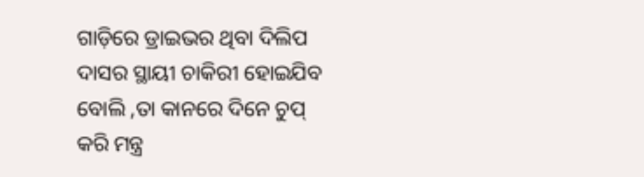ଗାଡ଼ିରେ ଡ୍ରାଇଭର ଥିବା ଦିଲିପ ଦାସର ସ୍ଥାୟୀ ଚାକିରୀ ହୋଇଯିବ ବୋଲି ,ତା କାନରେ ଦିନେ ଚୁପ୍ କରି ମନ୍ତ୍ର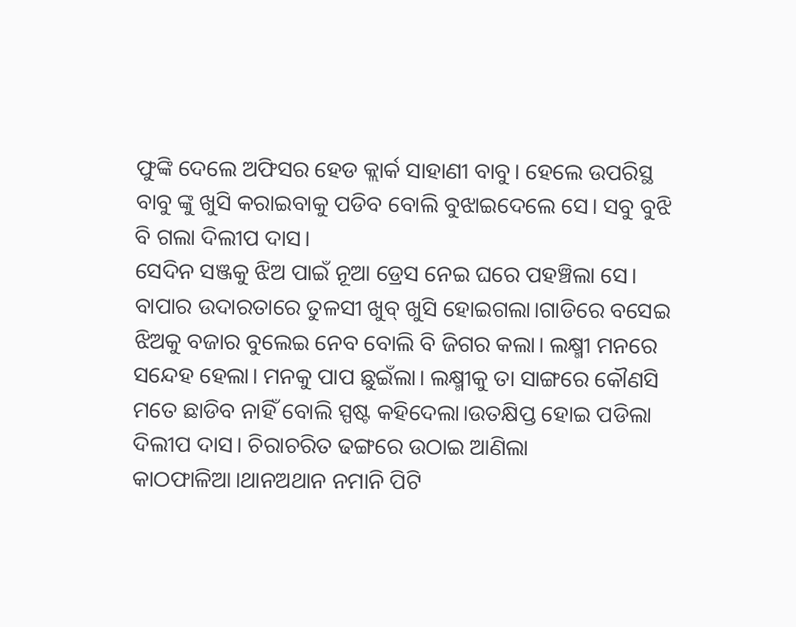ଫୁଙ୍କି ଦେଲେ ଅଫିସର ହେଡ କ୍ଲାର୍କ ସାହାଣୀ ବାବୁ। ହେଲେ ଉପରିସ୍ଥ ବାବୁ ଙ୍କୁ ଖୁସି କରାଇବାକୁ ପଡିବ ବୋଲି ବୁଝାଇଦେଲେ ସେ। ସବୁ ବୁଝି ବି ଗଲା ଦିଲୀପ ଦାସ।
ସେଦିନ ସଞ୍ଜକୁ ଝିଅ ପାଇଁ ନୂଆ ଡ୍ରେସ ନେଇ ଘରେ ପହଞ୍ଚିଲା ସେ। ବାପାର ଉଦାରତାରେ ତୁଳସୀ ଖୁବ୍ ଖୁସି ହୋଇଗଲା।ଗାଡିରେ ବସେଇ ଝିଅକୁ ବଜାର ବୁଲେଇ ନେବ ବୋଲି ବି ଜିଗର କଲା। ଲକ୍ଷ୍ମୀ ମନରେ ସନ୍ଦେହ ହେଲା। ମନକୁ ପାପ ଛୁଇଁଲା। ଲକ୍ଷ୍ମୀକୁ ତା ସାଙ୍ଗରେ କୌଣସି ମତେ ଛାଡିବ ନାହିଁ ବୋଲି ସ୍ପଷ୍ଟ କହିଦେଲା।ଉତକ୍ଷିପ୍ତ ହୋଇ ପଡିଲା ଦିଲୀପ ଦାସ। ଚିରାଚରିତ ଢଙ୍ଗରେ ଉଠାଇ ଆଣିଲା କାଠଫାଳିଆ।ଥାନଅଥାନ ନମାନି ପିଟି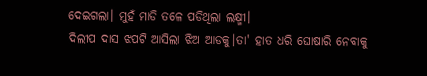ଦେଇଗଲା। ମୁହଁ ମାଡି ତଳେ ପଡିଥିଲା ଲକ୍ଷ୍ମୀ।
ଦିଲୀପ ଦାସ ଝପଟି ଆସିଲା ଝିଅ ଆଡକୁ।ତା' ହାତ ଧରି ଘୋଷାରି ନେବାକୁ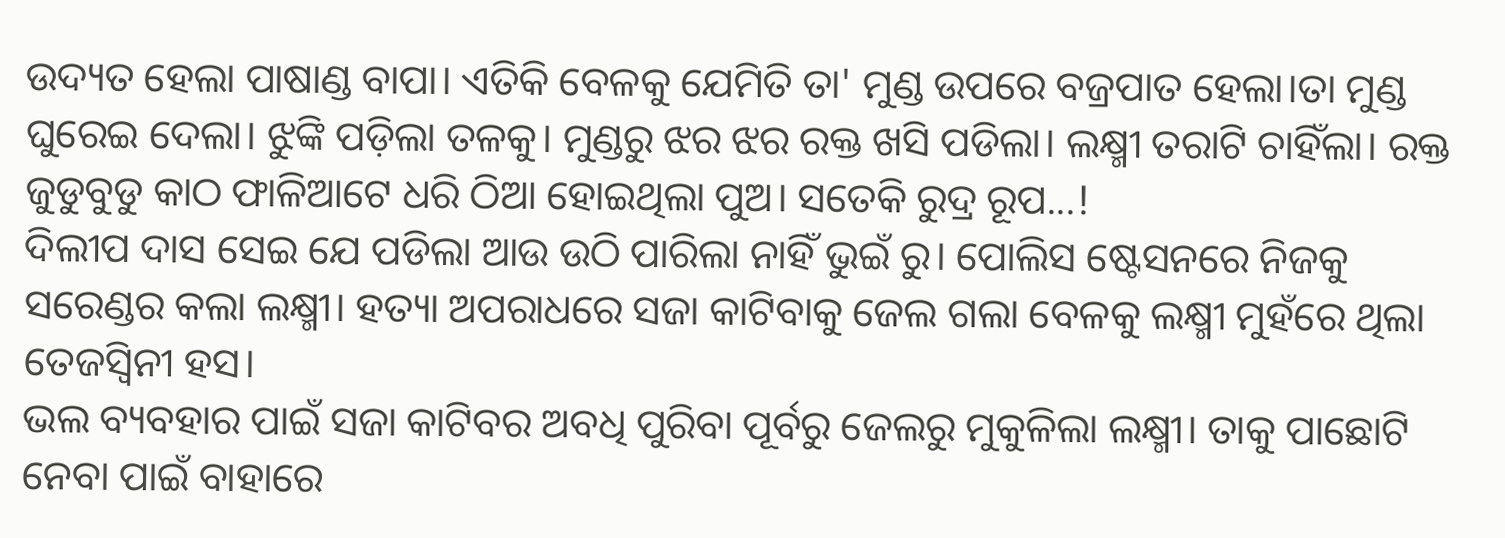ଉଦ୍ୟତ ହେଲା ପାଷାଣ୍ଡ ବାପା। ଏତିକି ବେଳକୁ ଯେମିତି ତା' ମୁଣ୍ଡ ଉପରେ ବଜ୍ରପାତ ହେଲା।ତା ମୁଣ୍ଡ ଘୁରେଇ ଦେଲା। ଝୁଙ୍କି ପଡ଼ିଲା ତଳକୁ। ମୁଣ୍ଡରୁ ଝର ଝର ରକ୍ତ ଖସି ପଡିଲା। ଲକ୍ଷ୍ମୀ ତରାଟି ଚାହିଁଲା। ରକ୍ତ ଜୁଡୁବୁଡୁ କାଠ ଫାଳିଆଟେ ଧରି ଠିଆ ହୋଇଥିଲା ପୁଅ। ସତେକି ରୁଦ୍ର ରୂପ...!
ଦିଲୀପ ଦାସ ସେଇ ଯେ ପଡିଲା ଆଉ ଉଠି ପାରିଲା ନାହିଁ ଭୁଇଁ ରୁ। ପୋଲିସ ଷ୍ଟେସନରେ ନିଜକୁ ସରେଣ୍ଡର କଲା ଲକ୍ଷ୍ମୀ। ହତ୍ୟା ଅପରାଧରେ ସଜା କାଟିବାକୁ ଜେଲ ଗଲା ବେଳକୁ ଲକ୍ଷ୍ମୀ ମୁହଁରେ ଥିଲା ତେଜସ୍ଵିନୀ ହସ।
ଭଲ ବ୍ୟବହାର ପାଇଁ ସଜା କାଟିବର ଅବଧି ପୁରିବା ପୂର୍ବରୁ ଜେଲରୁ ମୁକୁଳିଲା ଲକ୍ଷ୍ମୀ। ତାକୁ ପାଛୋଟି ନେବା ପାଇଁ ବାହାରେ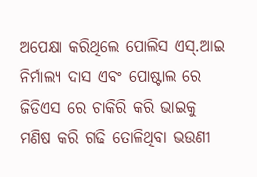ଅପେକ୍ଷା କରିଥିଲେ ପୋଲିସ ଏସ୍.ଆଇ ନିର୍ମାଲ୍ୟ ଦାସ ଏବଂ ପୋଷ୍ଟାଲ ରେ ଜିଡିଏସ ରେ ଚାକିରି କରି ଭାଇକୁ ମଣିଷ କରି ଗଢି ତୋଳିଥିବା ଭଉଣୀ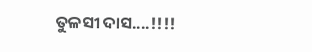ତୁଳସୀ ଦାସ....!!!!